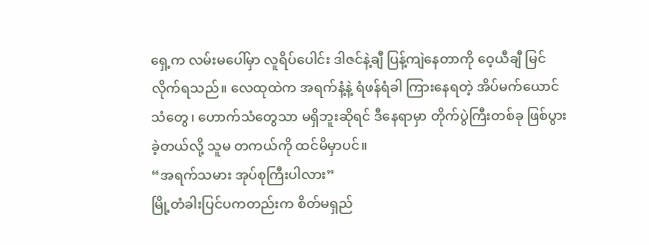ရှေ့က လမ်းမပေါ်မှာ လူရိပ်ပေါင်း ဒါဇင်နဲ့ချီ ပြန့်ကျဲနေတာကို ဝေ့ယီချီ မြင်လိုက်ရသည်။ လေထုထဲက အရက်နံ့နဲ့ ရံဖန်ရံခါ ကြားနေရတဲ့ အိပ်မက်ယောင်သံတွေ၊ ဟောက်သံတွေသာ မရှိဘူးဆိုရင် ဒီနေရာမှာ တိုက်ပွဲကြီးတစ်ခု ဖြစ်ပွားခဲ့တယ်လို့ သူမ တကယ်ကို ထင်မိမှာပင်။
“အရက်သမား အုပ်စုကြီးပါလား”
မြို့တံခါးပြင်ပကတည်းက စိတ်မရှည်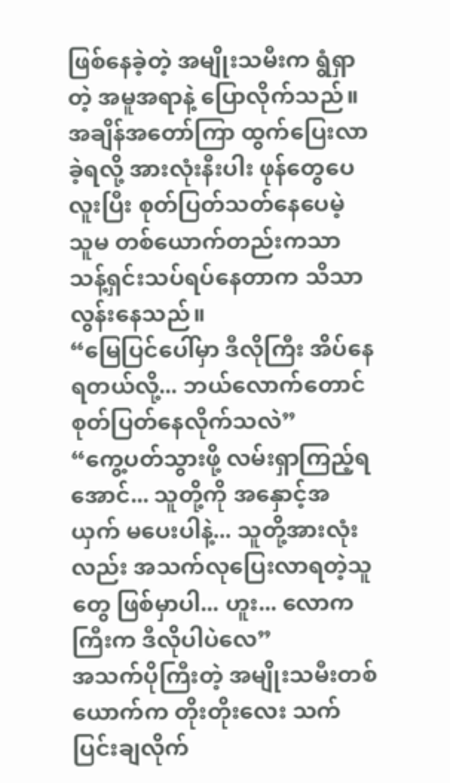ဖြစ်နေခဲ့တဲ့ အမျိုးသမီးက ရွံရှာတဲ့ အမူအရာနဲ့ ပြောလိုက်သည်။ အချိန်အတော်ကြာ ထွက်ပြေးလာခဲ့ရလို့ အားလုံးနီးပါး ဖုန်တွေပေလူးပြီး စုတ်ပြတ်သတ်နေပေမဲ့ သူမ တစ်ယောက်တည်းကသာ သန့်ရှင်းသပ်ရပ်နေတာက သိသာလွန်းနေသည်။
“မြေပြင်ပေါ်မှာ ဒီလိုကြီး အိပ်နေရတယ်လို့... ဘယ်လောက်တောင် စုတ်ပြတ်နေလိုက်သလဲ”
“ကွေ့ပတ်သွားဖို့ လမ်းရှာကြည့်ရအောင်... သူတို့ကို အနှောင့်အယှက် မပေးပါနဲ့... သူတို့အားလုံးလည်း အသက်လုပြေးလာရတဲ့သူတွေ ဖြစ်မှာပါ... ဟူး... လောကကြီးက ဒီလိုပါပဲလေ”
အသက်ပိုကြီးတဲ့ အမျိုးသမီးတစ်ယောက်က တိုးတိုးလေး သက်ပြင်းချလိုက်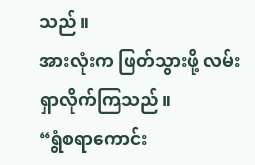သည်။
အားလုံးက ဖြတ်သွားဖို့ လမ်းရှာလိုက်ကြသည်။
“ရွံစရာကောင်း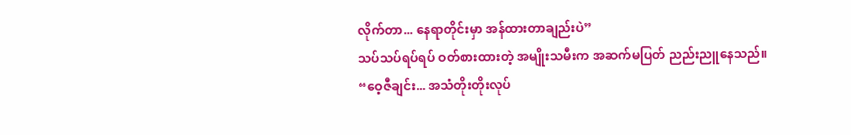လိုက်တာ... နေရာတိုင်းမှာ အန်ထားတာချည်းပဲ”
သပ်သပ်ရပ်ရပ် ဝတ်စားထားတဲ့ အမျိုးသမီးက အဆက်မပြတ် ညည်းညူနေသည်။
“ဝေ့ဇီချင်း... အသံတိုးတိုးလုပ်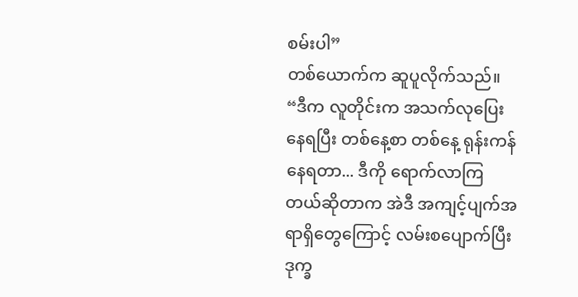စမ်းပါ”
တစ်ယောက်က ဆူပူလိုက်သည်။
“ဒီက လူတိုင်းက အသက်လုပြေးနေရပြီး တစ်နေ့စာ တစ်နေ့ ရုန်းကန်နေရတာ... ဒီကို ရောက်လာကြတယ်ဆိုတာက အဲဒီ အကျင့်ပျက်အရာရှိတွေကြောင့် လမ်းစပျောက်ပြီး ဒုက္ခ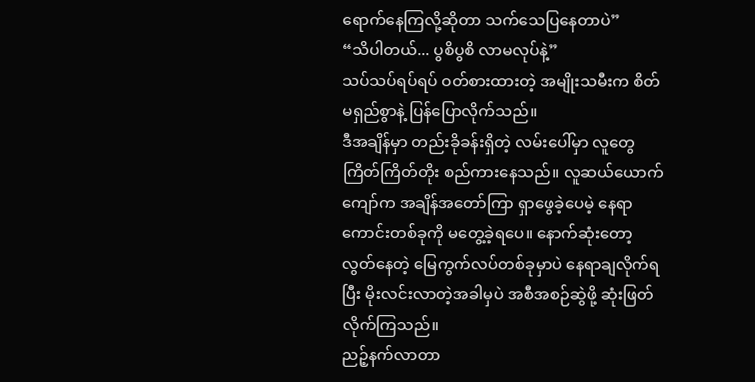ရောက်နေကြလို့ဆိုတာ သက်သေပြနေတာပဲ”
“သိပါတယ်... ပွစိပွစိ လာမလုပ်နဲ့”
သပ်သပ်ရပ်ရပ် ဝတ်စားထားတဲ့ အမျိုးသမီးက စိတ်မရှည်စွာနဲ့ ပြန်ပြောလိုက်သည်။
ဒီအချိန်မှာ တည်းခိုခန်းရှိတဲ့ လမ်းပေါ်မှာ လူတွေ ကြိတ်ကြိတ်တိုး စည်ကားနေသည်။ လူဆယ်ယောက်ကျော်က အချိန်အတော်ကြာ ရှာဖွေခဲ့ပေမဲ့ နေရာကောင်းတစ်ခုကို မတွေ့ခဲ့ရပေ။ နောက်ဆုံးတော့ လွတ်နေတဲ့ မြေကွက်လပ်တစ်ခုမှာပဲ နေရာချလိုက်ရပြီး မိုးလင်းလာတဲ့အခါမှပဲ အစီအစဉ်ဆွဲဖို့ ဆုံးဖြတ်လိုက်ကြသည်။
ညဉ့်နက်လာတာ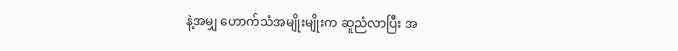နဲ့အမျှ ဟောက်သံအမျိုးမျိုးက ဆူညံလာပြီး အ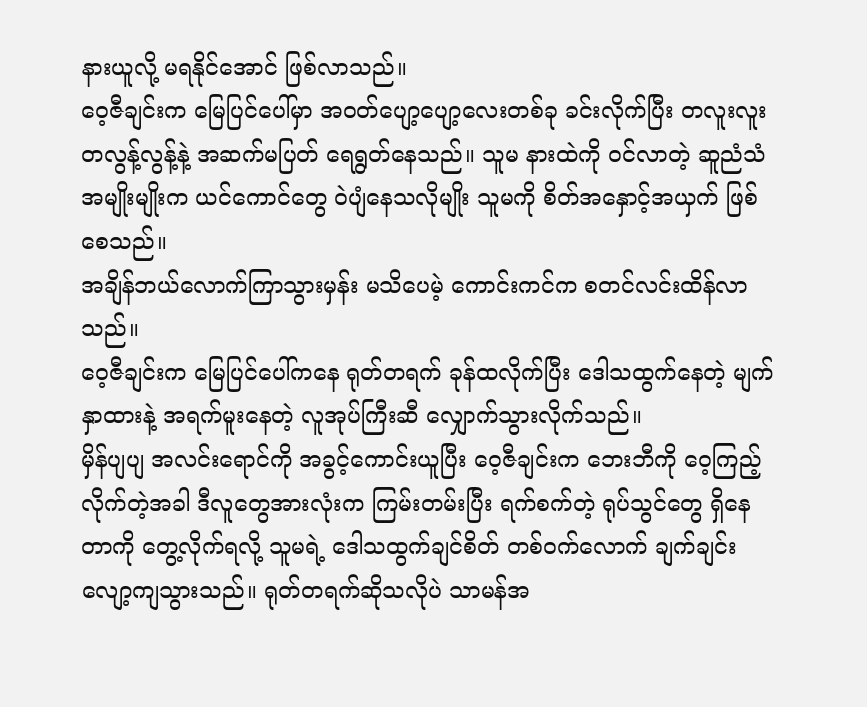နားယူလို့ မရနိုင်အောင် ဖြစ်လာသည်။
ဝေ့ဇီချင်းက မြေပြင်ပေါ်မှာ အဝတ်ပျော့ပျော့လေးတစ်ခု ခင်းလိုက်ပြီး တလူးလူးတလွန့်လွန့်နဲ့ အဆက်မပြတ် ရေရွတ်နေသည်။ သူမ နားထဲကို ဝင်လာတဲ့ ဆူညံသံအမျိုးမျိုးက ယင်ကောင်တွေ ဝဲပျံနေသလိုမျိုး သူမကို စိတ်အနှောင့်အယှက် ဖြစ်စေသည်။
အချိန်ဘယ်လောက်ကြာသွားမှန်း မသိပေမဲ့ ကောင်းကင်က စတင်လင်းထိန်လာသည်။
ဝေ့ဇီချင်းက မြေပြင်ပေါ်ကနေ ရုတ်တရက် ခုန်ထလိုက်ပြီး ဒေါသထွက်နေတဲ့ မျက်နှာထားနဲ့ အရက်မူးနေတဲ့ လူအုပ်ကြီးဆီ လျှောက်သွားလိုက်သည်။
မှိန်ပျပျ အလင်းရောင်ကို အခွင့်ကောင်းယူပြီး ဝေ့ဇီချင်းက ဘေးဘီကို ဝေ့ကြည့်လိုက်တဲ့အခါ ဒီလူတွေအားလုံးက ကြမ်းတမ်းပြီး ရက်စက်တဲ့ ရုပ်သွင်တွေ ရှိနေတာကို တွေ့လိုက်ရလို့ သူမရဲ့ ဒေါသထွက်ချင်စိတ် တစ်ဝက်လောက် ချက်ချင်း လျော့ကျသွားသည်။ ရုတ်တရက်ဆိုသလိုပဲ သာမန်အ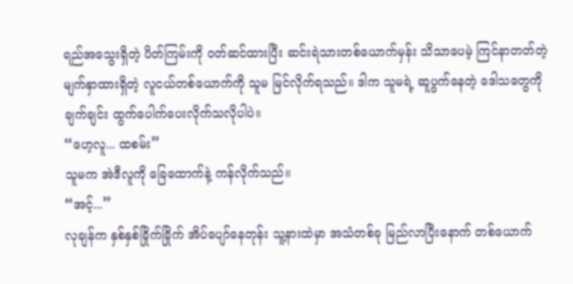ရည်အသွေးရှိတဲ့ ပိတ်ကြမ်းကို ဝတ်ဆင်ထားပြီး ဆင်းရဲသားတစ်ယောက်မှန်း သိသာပေမဲ့ ကြင်နာတတ်တဲ့ မျက်နှာထားရှိတဲ့ လူငယ်တစ်ယောက်ကို သူမ မြင်လိုက်ရသည်။ ဒါက သူမရဲ့ ဆူပွက်နေတဲ့ ဒေါသတွေကို ချက်ချင်း ထွက်ပေါက်ပေးလိုက်သလိုပါပဲ။
“ဟေ့လူ... ထစမ်း”
သူမက အဲဒီလူကို ခြေထောက်နဲ့ ကန်လိုက်သည်။
“အင့်...”
လုချန်က နှစ်နှစ်ခြိုက်ခြိုက် အိပ်ပျော်နေတုန်း သူ့နားထဲမှာ အသံတစ်ခု မြည်လာပြီးနောက် တစ်ယောက်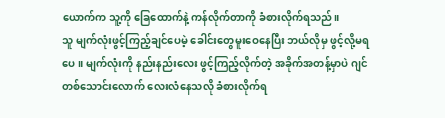ယောက်က သူ့ကို ခြေထောက်နဲ့ ကန်လိုက်တာကို ခံစားလိုက်ရသည်။
သူ မျက်လုံးဖွင့်ကြည့်ချင်ပေမဲ့ ခေါင်းတွေမူးဝေနေပြီး ဘယ်လိုမှ ဖွင့်လို့မရပေ။ မျက်လုံးကို နည်းနည်းလေး ဖွင့်ကြည့်လိုက်တဲ့ အခိုက်အတန့်မှာပဲ ဂျင်တစ်သောင်းလောက် လေးလံနေသလို ခံစားလိုက်ရ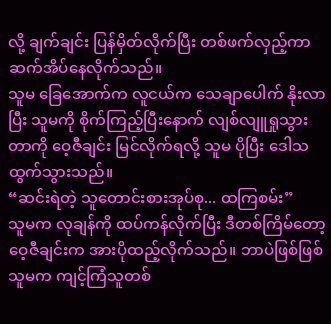လို့ ချက်ချင်း ပြန်မှိတ်လိုက်ပြီး တစ်ဖက်လှည့်ကာ ဆက်အိပ်နေလိုက်သည်။
သူမ ခြေအောက်က လူငယ်က သေချာပေါက် နိုးလာပြီး သူမကို စိုက်ကြည့်ပြီးနောက် လျစ်လျူရှုသွားတာကို ဝေ့ဇီချင်း မြင်လိုက်ရလို့ သူမ ပိုပြီး ဒေါသထွက်သွားသည်။
“ဆင်းရဲတဲ့ သူတောင်းစားအုပ်စု... ထကြစမ်း”
သူမက လုချန်ကို ထပ်ကန်လိုက်ပြီး ဒီတစ်ကြိမ်တော့ ဝေ့ဇီချင်းက အားပိုထည့်လိုက်သည်။ ဘာပဲဖြစ်ဖြစ် သူမက ကျင့်ကြံသူတစ်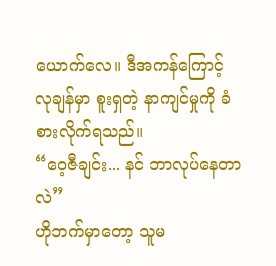ယောက်လေ။ ဒီအကန်ကြောင့် လုချန်မှာ စူးရှတဲ့ နာကျင်မှုကို ခံစားလိုက်ရသည်။
“ဝေ့ဇီချင်း... နင် ဘာလုပ်နေတာလဲ”
ဟိုဘက်မှာတော့ သူမ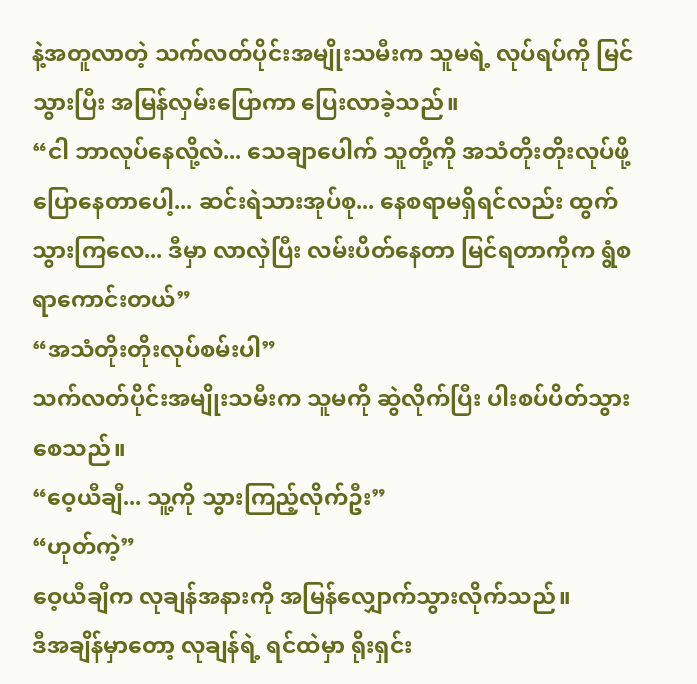နဲ့အတူလာတဲ့ သက်လတ်ပိုင်းအမျိုးသမီးက သူမရဲ့ လုပ်ရပ်ကို မြင်သွားပြီး အမြန်လှမ်းပြောကာ ပြေးလာခဲ့သည်။
“ငါ ဘာလုပ်နေလို့လဲ... သေချာပေါက် သူတို့ကို အသံတိုးတိုးလုပ်ဖို့ ပြောနေတာပေါ့... ဆင်းရဲသားအုပ်စု... နေစရာမရှိရင်လည်း ထွက်သွားကြလေ... ဒီမှာ လာလှဲပြီး လမ်းပိတ်နေတာ မြင်ရတာကိုက ရွံစရာကောင်းတယ်”
“အသံတိုးတိုးလုပ်စမ်းပါ”
သက်လတ်ပိုင်းအမျိုးသမီးက သူမကို ဆွဲလိုက်ပြီး ပါးစပ်ပိတ်သွားစေသည်။
“ဝေ့ယီချီ... သူ့ကို သွားကြည့်လိုက်ဦး”
“ဟုတ်ကဲ့”
ဝေ့ယီချီက လုချန်အနားကို အမြန်လျှောက်သွားလိုက်သည်။
ဒီအချိန်မှာတော့ လုချန်ရဲ့ ရင်ထဲမှာ ရိုးရှင်း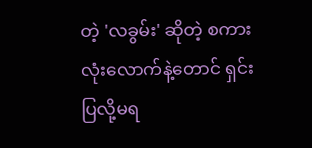တဲ့ 'လခွမ်း' ဆိုတဲ့ စကားလုံးလောက်နဲ့တောင် ရှင်းပြလို့မရ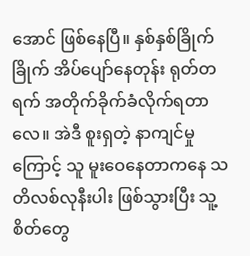အောင် ဖြစ်နေပြီ။ နှစ်နှစ်ခြိုက်ခြိုက် အိပ်ပျော်နေတုန်း ရုတ်တရက် အတိုက်ခိုက်ခံလိုက်ရတာလေ။ အဲဒီ စူးရှတဲ့ နာကျင်မှုကြောင့် သူ မူးဝေနေတာကနေ သတိလစ်လုနီးပါး ဖြစ်သွားပြီး သူ့စိတ်တွေ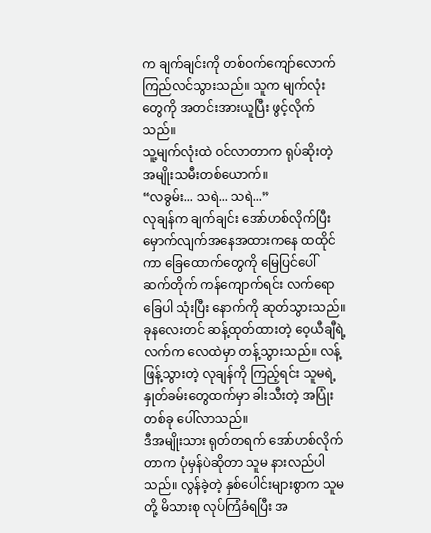က ချက်ချင်းကို တစ်ဝက်ကျော်လောက် ကြည်လင်သွားသည်။ သူက မျက်လုံးတွေကို အတင်းအားယူပြီး ဖွင့်လိုက်သည်။
သူ့မျက်လုံးထဲ ဝင်လာတာက ရုပ်ဆိုးတဲ့ အမျိုးသမီးတစ်ယောက်။
“လခွမ်း... သရဲ... သရဲ...”
လုချန်က ချက်ချင်း အော်ဟစ်လိုက်ပြီး မှောက်လျက်အနေအထားကနေ ထထိုင်ကာ ခြေထောက်တွေကို မြေပြင်ပေါ် ဆက်တိုက် ကန်ကျောက်ရင်း လက်ရောခြေပါ သုံးပြီး နောက်ကို ဆုတ်သွားသည်။
ခုနလေးတင် ဆန့်ထုတ်ထားတဲ့ ဝေ့ယီချီရဲ့ လက်က လေထဲမှာ တန့်သွားသည်။ လန့်ဖြန့်သွားတဲ့ လုချန်ကို ကြည့်ရင်း သူမရဲ့ နှုတ်ခမ်းတွေထက်မှာ ခါးသီးတဲ့ အပြုံးတစ်ခု ပေါ်လာသည်။
ဒီအမျိုးသား ရုတ်တရက် အော်ဟစ်လိုက်တာက ပုံမှန်ပဲဆိုတာ သူမ နားလည်ပါသည်။ လွန်ခဲ့တဲ့ နှစ်ပေါင်းများစွာက သူမတို့ မိသားစု လုပ်ကြံခံရပြီး အ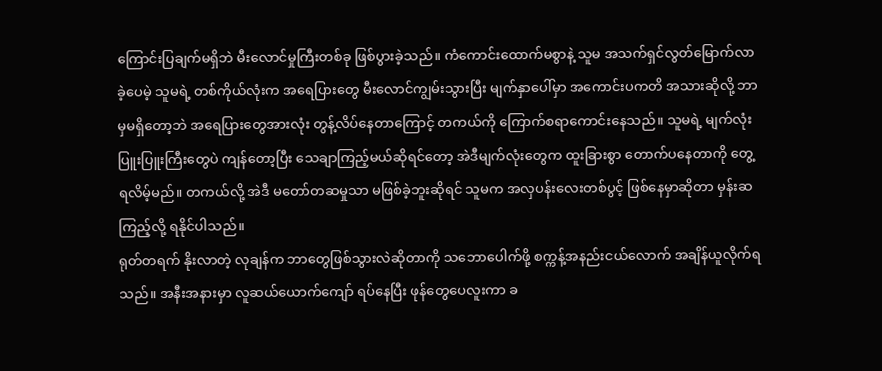ကြောင်းပြချက်မရှိဘဲ မီးလောင်မှုကြီးတစ်ခု ဖြစ်ပွားခဲ့သည်။ ကံကောင်းထောက်မစွာနဲ့ သူမ အသက်ရှင်လွတ်မြောက်လာခဲ့ပေမဲ့ သူမရဲ့ တစ်ကိုယ်လုံးက အရေပြားတွေ မီးလောင်ကျွမ်းသွားပြီး မျက်နှာပေါ်မှာ အကောင်းပကတိ အသားဆိုလို့ ဘာမှမရှိတော့ဘဲ အရေပြားတွေအားလုံး တွန့်လိပ်နေတာကြောင့် တကယ်ကို ကြောက်စရာကောင်းနေသည်။ သူမရဲ့ မျက်လုံးပြူးပြူးကြီးတွေပဲ ကျန်တော့ပြီး သေချာကြည့်မယ်ဆိုရင်တော့ အဲဒီမျက်လုံးတွေက ထူးခြားစွာ တောက်ပနေတာကို တွေ့ရလိမ့်မည်။ တကယ်လို့ အဲဒီ မတော်တဆမှုသာ မဖြစ်ခဲ့ဘူးဆိုရင် သူမက အလှပန်းလေးတစ်ပွင့် ဖြစ်နေမှာဆိုတာ မှန်းဆကြည့်လို့ ရနိုင်ပါသည်။
ရုတ်တရက် နိုးလာတဲ့ လုချန်က ဘာတွေဖြစ်သွားလဲဆိုတာကို သဘောပေါက်ဖို့ စက္ကန့်အနည်းငယ်လောက် အချိန်ယူလိုက်ရသည်။ အနီးအနားမှာ လူဆယ်ယောက်ကျော် ရပ်နေပြီး ဖုန်တွေပေလူးကာ ခ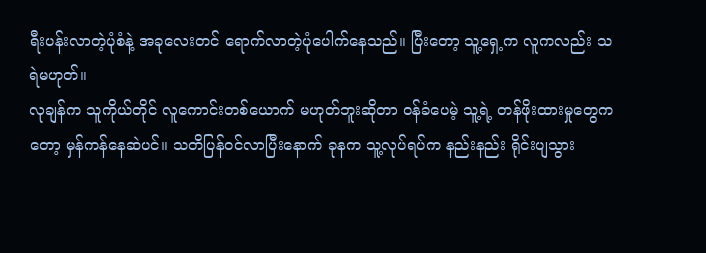ရီးပန်းလာတဲ့ပုံစံနဲ့ အခုလေးတင် ရောက်လာတဲ့ပုံပေါက်နေသည်။ ပြီးတော့ သူ့ရှေ့က လူကလည်း သရဲမဟုတ်။
လုချန်က သူကိုယ်တိုင် လူကောင်းတစ်ယောက် မဟုတ်ဘူးဆိုတာ ဝန်ခံပေမဲ့ သူ့ရဲ့ တန်ဖိုးထားမှုတွေကတော့ မှန်ကန်နေဆဲပင်။ သတိပြန်ဝင်လာပြီးနောက် ခုနက သူ့လုပ်ရပ်က နည်းနည်း ရိုင်းပျသွား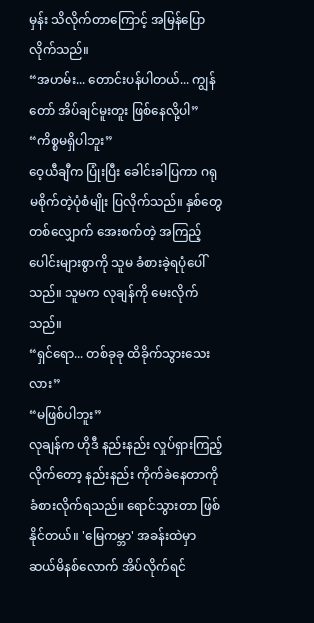မှန်း သိလိုက်တာကြောင့် အမြန်ပြောလိုက်သည်။
“အဟမ်း... တောင်းပန်ပါတယ်... ကျွန်တော် အိပ်ချင်မူးတူး ဖြစ်နေလို့ပါ”
“ကိစ္စမရှိပါဘူး”
ဝေ့ယီချီက ပြုံးပြီး ခေါင်းခါပြကာ ဂရုမစိုက်တဲ့ပုံစံမျိုး ပြလိုက်သည်။ နှစ်တွေတစ်လျှောက် အေးစက်တဲ့ အကြည့်ပေါင်းများစွာကို သူမ ခံစားခဲ့ရပုံပေါ်သည်။ သူမက လုချန်ကို မေးလိုက်သည်။
“ရှင်ရော... တစ်ခုခု ထိခိုက်သွားသေးလား”
“မဖြစ်ပါဘူး”
လုချန်က ဟိုဒီ နည်းနည်း လှုပ်ရှားကြည့်လိုက်တော့ နည်းနည်း ကိုက်ခဲနေတာကို ခံစားလိုက်ရသည်။ ရောင်သွားတာ ဖြစ်နိုင်တယ်။ 'မြေကမ္ဘာ' အခန်းထဲမှာ ဆယ်မိနစ်လောက် အိပ်လိုက်ရင်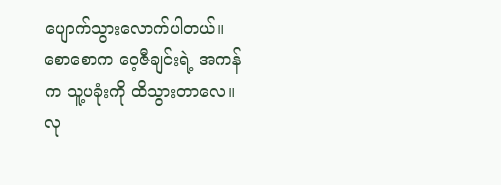ပျောက်သွားလောက်ပါတယ်။ စောစောက ဝေ့ဇီချင်းရဲ့ အကန်က သူ့ပခုံးကို ထိသွားတာလေ။ လု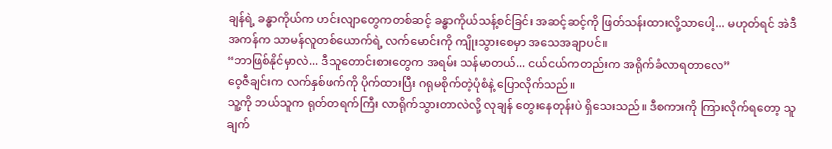ချန်ရဲ့ ခန္ဓာကိုယ်က ဟင်းလျာတွေကတစ်ဆင့် ခန္ဓာကိုယ်သန့်စင်ခြင်း အဆင့်ဆင့်ကို ဖြတ်သန်းထားလို့သာပေါ့... မဟုတ်ရင် အဲဒီအကန်က သာမန်လူတစ်ယောက်ရဲ့ လက်မောင်းကို ကျိုးသွားစေမှာ အသေအချာပင်။
“ဘာဖြစ်နိုင်မှာလဲ... ဒီသူတောင်းစားတွေက အရမ်း သန်မာတယ်... ငယ်ငယ်ကတည်းက အရိုက်ခံလာရတာလေ”
ဝေ့ဇီချင်းက လက်နှစ်ဖက်ကို ပိုက်ထားပြီး ဂရုမစိုက်တဲ့ပုံစံနဲ့ ပြောလိုက်သည်။
သူ့ကို ဘယ်သူက ရုတ်တရက်ကြီး လာရိုက်သွားတာလဲလို့ လုချန် တွေးနေတုန်းပဲ ရှိသေးသည်။ ဒီစကားကို ကြားလိုက်ရတော့ သူ ချက်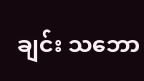ချင်း သဘော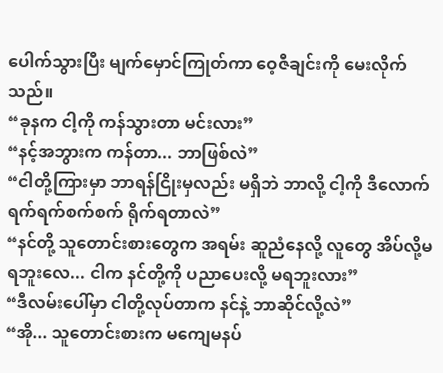ပေါက်သွားပြီး မျက်မှောင်ကြုတ်ကာ ဝေ့ဇီချင်းကို မေးလိုက်သည်။
“ခုနက ငါ့ကို ကန်သွားတာ မင်းလား”
“နင့်အဘွားက ကန်တာ... ဘာဖြစ်လဲ”
“ငါတို့ကြားမှာ ဘာရန်ငြိုးမှလည်း မရှိဘဲ ဘာလို့ ငါ့ကို ဒီလောက် ရက်ရက်စက်စက် ရိုက်ရတာလဲ”
“နင်တို့ သူတောင်းစားတွေက အရမ်း ဆူညံနေလို့ လူတွေ အိပ်လို့မရဘူးလေ... ငါက နင်တို့ကို ပညာပေးလို့ မရဘူးလား”
“ဒီလမ်းပေါ်မှာ ငါတို့လုပ်တာက နင်နဲ့ ဘာဆိုင်လို့လဲ”
“အို... သူတောင်းစားက မကျေမနပ်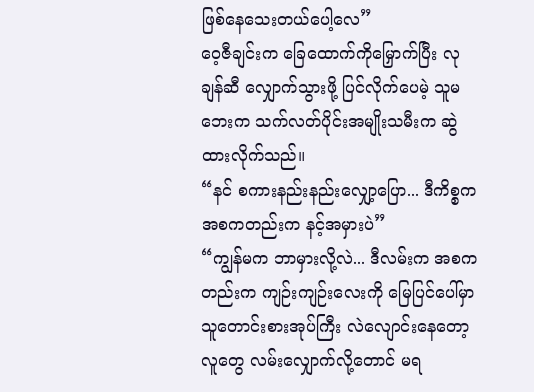ဖြစ်နေသေးတယ်ပေါ့လေ”
ဝေ့ဇီချင်းက ခြေထောက်ကိုမြှောက်ပြီး လုချန်ဆီ လျှောက်သွားဖို့ ပြင်လိုက်ပေမဲ့ သူမဘေးက သက်လတ်ပိုင်းအမျိုးသမီးက ဆွဲထားလိုက်သည်။
“နင် စကားနည်းနည်းလျှော့ပြော... ဒီကိစ္စက အစကတည်းက နင့်အမှားပဲ”
“ကျွန်မက ဘာမှားလို့လဲ... ဒီလမ်းက အစကတည်းက ကျဉ်းကျဉ်းလေးကို မြေပြင်ပေါ်မှာ သူတောင်းစားအုပ်ကြီး လဲလျောင်းနေတော့ လူတွေ လမ်းလျှောက်လို့တောင် မရ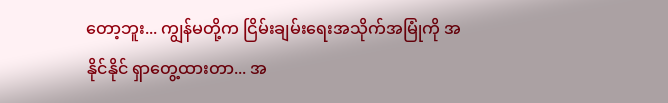တော့ဘူး... ကျွန်မတို့က ငြိမ်းချမ်းရေးအသိုက်အမြုံကို အနိုင်နိုင် ရှာတွေ့ထားတာ... အ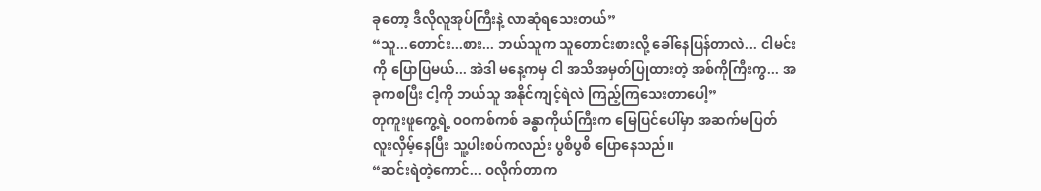ခုတော့ ဒီလိုလူအုပ်ကြီးနဲ့ လာဆုံရသေးတယ်”
“သူ...တောင်း...စား... ဘယ်သူက သူတောင်းစားလို့ ခေါ်နေပြန်တာလဲ... ငါမင်းကို ပြောပြမယ်... အဲဒါ မနေ့ကမှ ငါ အသိအမှတ်ပြုထားတဲ့ အစ်ကိုကြီးကွ... အခုကစပြီး ငါ့ကို ဘယ်သူ အနိုင်ကျင့်ရဲလဲ ကြည့်ကြသေးတာပေါ့”
တုကူးဖူကွေ့ရဲ့ ဝဝကစ်ကစ် ခန္ဓာကိုယ်ကြီးက မြေပြင်ပေါ်မှာ အဆက်မပြတ် လူးလှိမ့်နေပြီး သူ့ပါးစပ်ကလည်း ပွစိပွစိ ပြောနေသည်။
“ဆင်းရဲတဲ့ကောင်... ဝလိုက်တာက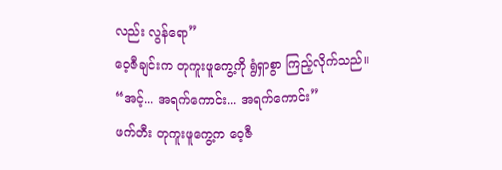လည်း လွန်ရော”
ဝေ့ဇီချင်းက တုကူးဖူကွေ့ကို ရွံရှာစွာ ကြည့်လိုက်သည်။
“အင့်... အရက်ကောင်း... အရက်ကောင်း”
ဖက်တီး တုကူးဖူကွေ့က ဝေ့ဇီ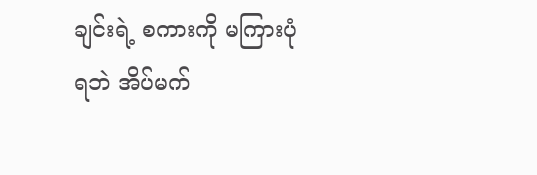ချင်းရဲ့ စကားကို မကြားပုံရဘဲ အိပ်မက်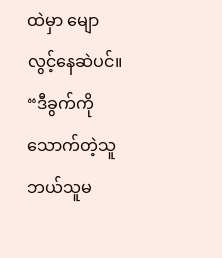ထဲမှာ မျောလွင့်နေဆဲပင်။
“ဒီခွက်ကို သောက်တဲ့သူ ဘယ်သူမ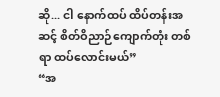ဆို... ငါ နောက်ထပ် ထိပ်တန်းအဆင့် စိတ်ဝိညာဉ်ကျောက်တုံး တစ်ရာ ထပ်လောင်းမယ်”
“အ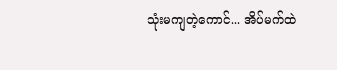သုံးမကျတဲ့ကောင်... အိပ်မက်ထဲ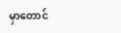မှာတောင်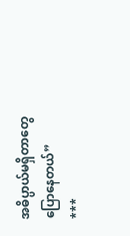အဓိပ္ပာယ်မရှိတာတွေ ပြောနေတယ်”
***